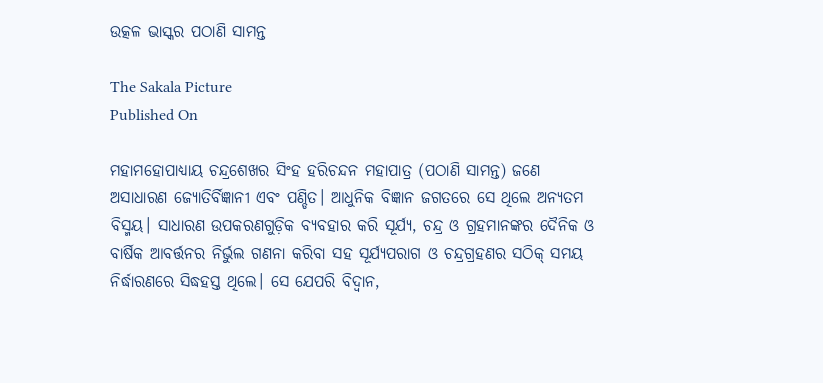ଉତ୍କଳ ଭାସ୍କର ପଠାଣି ସାମନ୍ତ

The Sakala Picture
Published On

ମହାମହୋପାଧ୍ୟାୟ ଚନ୍ଦ୍ରଶେଖର ସିଂହ ହରିଚନ୍ଦନ ମହାପାତ୍ର (ପଠାଣି ସାମନ୍ତ) ଜଣେ ଅସାଧାରଣ ଜ୍ୟୋତିର୍ବିଜ୍ଞାନୀ ଏବଂ ପଣ୍ଡିତ। ଆଧୁନିକ ବିଜ୍ଞାନ ଜଗତରେ ସେ ଥିଲେ ଅନ୍ୟତମ ବିସ୍ମୟ। ସାଧାରଣ ଉପକରଣଗୁଡ଼ିକ ବ୍ୟବହାର କରି ସୂର୍ଯ୍ୟ, ଚନ୍ଦ୍ର ଓ ଗ୍ରହମାନଙ୍କର ଦୈନିକ ଓ ବାର୍ଷିକ ଆବର୍ତ୍ତନର ନିର୍ଭୁଲ ଗଣନା କରିବା ସହ ସୂର୍ଯ୍ୟପରାଗ ଓ ଚନ୍ଦ୍ରଗ୍ରହଣର ସଠିକ୍ ସମୟ ନିର୍ଦ୍ଧାରଣରେ ସିଦ୍ଧହସ୍ତ ଥିଲେ। ସେ ଯେପରି ବିଦ୍ୱାନ,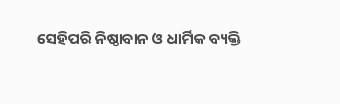ସେହିପରି ନିଷ୍ଠାବାନ ଓ ଧାର୍ମିକ ବ୍ୟକ୍ତି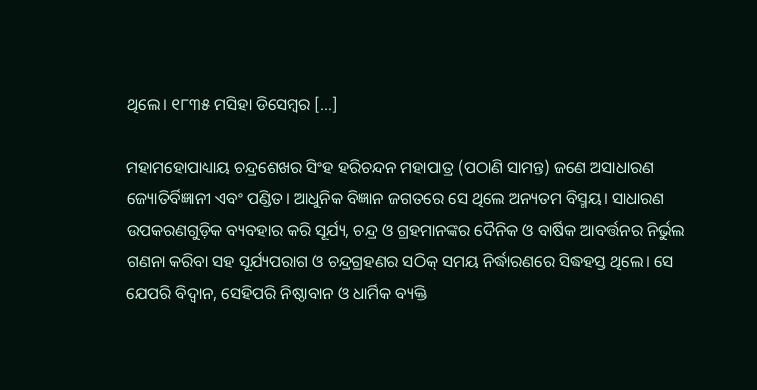ଥିଲେ। ୧୮୩୫ ମସିହା ଡିସେମ୍ବର […]

ମହାମହୋପାଧ୍ୟାୟ ଚନ୍ଦ୍ରଶେଖର ସିଂହ ହରିଚନ୍ଦନ ମହାପାତ୍ର (ପଠାଣି ସାମନ୍ତ) ଜଣେ ଅସାଧାରଣ ଜ୍ୟୋତିର୍ବିଜ୍ଞାନୀ ଏବଂ ପଣ୍ଡିତ। ଆଧୁନିକ ବିଜ୍ଞାନ ଜଗତରେ ସେ ଥିଲେ ଅନ୍ୟତମ ବିସ୍ମୟ। ସାଧାରଣ ଉପକରଣଗୁଡ଼ିକ ବ୍ୟବହାର କରି ସୂର୍ଯ୍ୟ, ଚନ୍ଦ୍ର ଓ ଗ୍ରହମାନଙ୍କର ଦୈନିକ ଓ ବାର୍ଷିକ ଆବର୍ତ୍ତନର ନିର୍ଭୁଲ ଗଣନା କରିବା ସହ ସୂର୍ଯ୍ୟପରାଗ ଓ ଚନ୍ଦ୍ରଗ୍ରହଣର ସଠିକ୍ ସମୟ ନିର୍ଦ୍ଧାରଣରେ ସିଦ୍ଧହସ୍ତ ଥିଲେ। ସେ ଯେପରି ବିଦ୍ୱାନ, ସେହିପରି ନିଷ୍ଠାବାନ ଓ ଧାର୍ମିକ ବ୍ୟକ୍ତି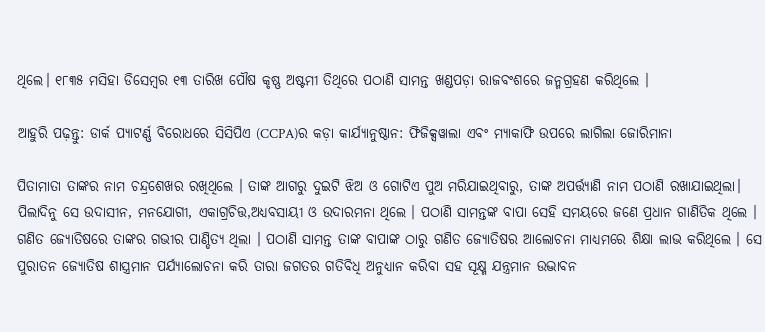ଥିଲେ। ୧୮୩୫ ମସିହା ଡିସେମ୍ବର ୧୩ ତାରିଖ ପୌଷ କୃଷ୍ଣ ଅଷ୍ଟମୀ ତିଥିରେ ପଠାଣି ସାମନ୍ତ ଖଣ୍ଡପଡ଼ା ରାଜବଂଶରେ ଜନ୍ମଗ୍ରହଣ କରିଥିଲେ ।

ଆହୁରି ପଢ଼ନ୍ତୁ: ଡାର୍କ ପ୍ୟାଟର୍ଣ୍ଣ ବିରୋଧରେ ସିସିପିଏ (CCPA)ର କଡ଼ା କାର୍ଯ୍ୟାନୁଷ୍ଠାନ: ଫିଜିକ୍ସୱାଲା ଏବଂ ମ୍ୟାକାଫି ଉପରେ ଲାଗିଲା ଜୋରିମାନା

ପିତାମାତା ତାଙ୍କର ନାମ ଚନ୍ଦ୍ରଶେଖର ରଖିଥିଲେ । ତାଙ୍କ ଆଗରୁ ଦୁଇଟି ଝିଅ ଓ ଗୋଟିଏ ପୁଅ ମରିଯାଇଥିବାରୁ, ତାଙ୍କ ଅପର୍ତ୍ତ୍ୟାଣି ନାମ ପଠାଣି ରଖାଯାଇଥିଲା। ପିଲାଦିନୁ ସେ ଉଦାସୀନ, ମନଯୋଗୀ, ଏକାଗ୍ରଚିତ୍ତ,ଅଧ୍ୟବସାୟୀ ଓ ଉଦାରମନା ଥିଲେ । ପଠାଣି ସାମନ୍ତଙ୍କ ବାପା ସେହି ସମୟରେ ଜଣେ ପ୍ରଧାନ ଗାଣିତିକ ଥିଲେ । ଗଣିତ ଜ୍ୟୋତିଷରେ ତାଙ୍କର ଗଭୀର ପାଣ୍ଡିତ୍ୟ ଥିଲା । ପଠାଣି ସାମନ୍ତ ତାଙ୍କ ବାପାଙ୍କ ଠାରୁ ଗଣିତ ଜ୍ୟୋତିଷର ଆଲୋଚନା ମାଧ୍ୟମରେ ଶିକ୍ଷା ଲାଭ କରିଥିଲେ । ସେ ପୁରାତନ ଜ୍ୟୋତିଷ ଶାସ୍ତ୍ରମାନ ପର୍ଯ୍ୟାଲୋଚନା କରି ତାରା ଜଗତର ଗତିବିଧି ଅନୁଧ୍ୟାନ କରିବା ସହ ସୂକ୍ଷ୍ମ ଯନ୍ତ୍ରମାନ ଉଦ୍ଭାବନ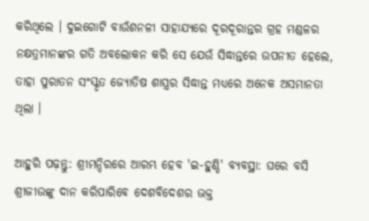କରିଥିଲେ । ଦୁଇଗୋଟି ବାଉଁଶନଳୀ ସାହାଯ୍ୟରେ ଦୂରଦୂରାନ୍ତର ଗ୍ରହ ମଣ୍ଡଳର ନକ୍ଷତ୍ରମାନଙ୍କର ଗତି ଅବଲୋକନ କରି ସେ ଯେଉଁ ସିଦ୍ଧାନ୍ତରେ ଉପନୀତ ହେଲେ, ତାହା ପୁରାତନ ସଂସ୍କୃତ ଜ୍ୟୋତିଷ ଶାସ୍ତ୍ରର ସିଦ୍ଧାନ୍ତ ମଧ୍ୟରେ ଅନେକ ଅସମାନତା ଥିଲା ।

ଆହୁରି ପଢ଼ନ୍ତୁ: ଶ୍ରୀମନ୍ଦିରରେ ଆରମ୍ଭ ହେବ 'ଇ-ହୁଣ୍ଡି' ବ୍ୟବସ୍ଥା: ଘରେ ବସି ଶ୍ରୀଜୀଉଙ୍କୁ ଦାନ କରିପାରିବେ ଦେଶବିଦେଶର ଭକ୍ତ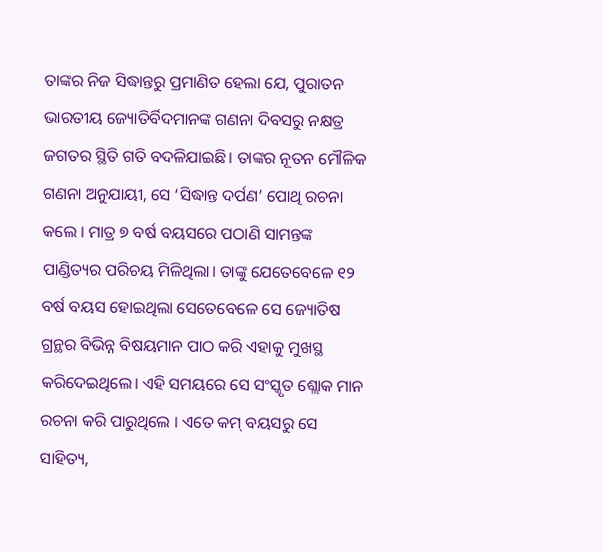ତାଙ୍କର ନିଜ ସିଦ୍ଧାନ୍ତରୁ ପ୍ରମାଣିତ ହେଲା ଯେ, ପୁରାତନ ଭାରତୀୟ ଜ୍ୟୋତିର୍ବିଦମାନଙ୍କ ଗଣନା ଦିବସରୁ ନକ୍ଷତ୍ର ଜଗତର ସ୍ଥିତି ଗତି ବଦଳିଯାଇଛି। ତାଙ୍କର ନୂତନ ମୌଳିକ ଗଣନା ଅନୁଯାୟୀ, ସେ ‘ସିଦ୍ଧାନ୍ତ ଦର୍ପଣ’ ପୋଥି ରଚନା କଲେ । ମାତ୍ର ୭ ବର୍ଷ ବୟସରେ ପଠାଣି ସାମନ୍ତଙ୍କ ପାଣ୍ଡିତ୍ୟର ପରିଚୟ ମିଳିଥିଲା। ତାଙ୍କୁ ଯେତେବେଳେ ୧୨ ବର୍ଷ ବୟସ ହୋଇଥିଲା ସେତେବେଳେ ସେ ଜ୍ୟୋତିଷ ଗ୍ରନ୍ଥର ବିଭିନ୍ନ ବିଷୟମାନ ପାଠ କରି ଏହାକୁ ମୁଖସ୍ଥ କରିଦେଇଥିଲେ। ଏହି ସମୟରେ ସେ ସଂସ୍କୃତ ଶ୍ଲୋକ ମାନ ରଚନା କରି ପାରୁଥିଲେ । ଏତେ କମ୍‌ ବୟସରୁ ସେ ସାହିତ୍ୟ,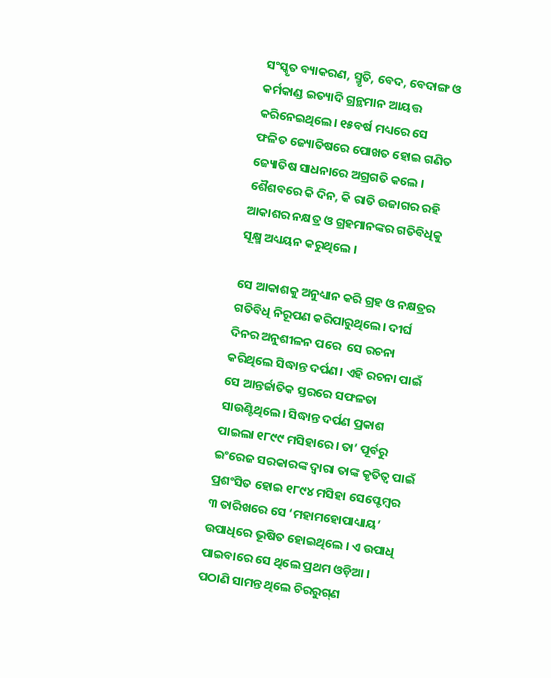ସଂସ୍କୃତ ବ୍ୟାକରଣ, ସ୍ମୃତି, ବେଦ, ବେଦାଙ୍ଗ ଓ କର୍ମକାଣ୍ଡ ଇତ୍ୟାଦି ଗ୍ରନ୍ଥମାନ ଆୟତ୍ତ କରିନେଇଥିଲେ। ୧୫ବର୍ଷ ମଧ୍ୟରେ ସେ ଫଳିତ ଜ୍ୟୋତିଷରେ ପୋଖତ ହୋଇ ଗଣିତ ଜ୍ୟୋତିଷ ସାଧନାରେ ଅଗ୍ରଗତି କଲେ । ଶୈଶବରେ କି ଦିନ, କି ରାତି ଉଜାଗର ରହି ଆକାଶର ନକ୍ଷତ୍ର ଓ ଗ୍ରହମାନଙ୍କର ଗତିବିଧିକୁ ସୂକ୍ଷ୍ମ ଅଧ୍ୟୟନ କରୁଥିଲେ ।

ସେ ଆକାଶକୁ ଅନୁଧ୍ୟାନ କରି ଗ୍ରହ ଓ ନକ୍ଷତ୍ରର ଗତିବିଧି ନିରୂପଣ କରିପାରୁଥିଲେ। ଦୀର୍ଘ ଦିନର ଅନୁଶୀଳନ ପରେ  ସେ ରଚନା କରିଥିଲେ ସିଦ୍ଧାନ୍ତ ଦର୍ପଣ। ଏହି ରଚନା ପାଇଁ ସେ ଆନ୍ତର୍ଜାତିକ ସ୍ତରରେ ସଫଳତା ସାଉଣ୍ଟିଥିଲେ। ସିଦ୍ଧାନ୍ତ ଦର୍ପଣ ପ୍ରକାଶ ପାଇଲା ୧୮୯୯ ମସିହାରେ। ତା’ ପୂର୍ବରୁ ଇଂରେଜ ସରକାରଙ୍କ ଦ୍ୱାରା ତାଙ୍କ କୃତିତ୍ୱ ପାଇଁ ପ୍ରଶଂସିତ ହୋଇ ୧୮୯୪ ମସିହା ସେପ୍ଟେମ୍ବର ୩ ତାରିଖରେ ସେ ‘ମହାମହୋପାଧ୍ୟାୟ’ ଉପାଧିରେ ଭୂଷିତ ହୋଇଥିଲେ । ଏ ଉପାଧି ପାଇବାରେ ସେ ଥିଲେ ପ୍ରଥମ ଓଡ଼ିଆ । ପଠାଣି ସାମନ୍ତ ଥିଲେ ଚିରରୁଗ୍‌ଣ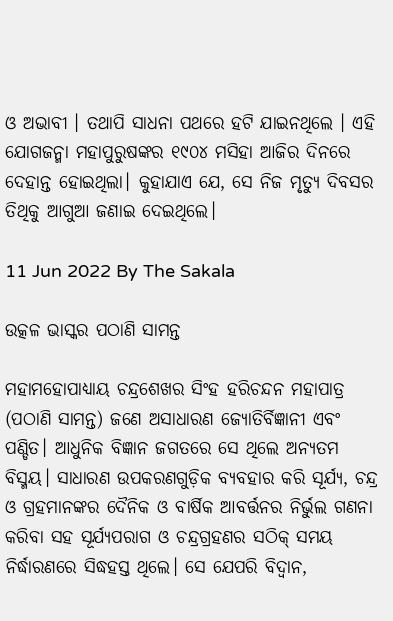ଓ ଅଭାବୀ । ତଥାପି ସାଧନା ପଥରେ ହଟି ଯାଇନଥିଲେ । ଏହି ଯୋଗଜନ୍ମା ମହାପୁରୁଷଙ୍କର ୧୯୦୪ ମସିହା ଆଜିର ଦିନରେ ଦେହାନ୍ତ ହୋଇଥିଲା। କୁହାଯାଏ ଯେ, ସେ ନିଜ ମୃତ୍ୟୁ ଦିବସର ତିଥିକୁ ଆଗୁଆ ଜଣାଇ ଦେଇଥିଲେ।

11 Jun 2022 By The Sakala

ଉତ୍କଳ ଭାସ୍କର ପଠାଣି ସାମନ୍ତ

ମହାମହୋପାଧ୍ୟାୟ ଚନ୍ଦ୍ରଶେଖର ସିଂହ ହରିଚନ୍ଦନ ମହାପାତ୍ର (ପଠାଣି ସାମନ୍ତ) ଜଣେ ଅସାଧାରଣ ଜ୍ୟୋତିର୍ବିଜ୍ଞାନୀ ଏବଂ ପଣ୍ଡିତ। ଆଧୁନିକ ବିଜ୍ଞାନ ଜଗତରେ ସେ ଥିଲେ ଅନ୍ୟତମ ବିସ୍ମୟ। ସାଧାରଣ ଉପକରଣଗୁଡ଼ିକ ବ୍ୟବହାର କରି ସୂର୍ଯ୍ୟ, ଚନ୍ଦ୍ର ଓ ଗ୍ରହମାନଙ୍କର ଦୈନିକ ଓ ବାର୍ଷିକ ଆବର୍ତ୍ତନର ନିର୍ଭୁଲ ଗଣନା କରିବା ସହ ସୂର୍ଯ୍ୟପରାଗ ଓ ଚନ୍ଦ୍ରଗ୍ରହଣର ସଠିକ୍ ସମୟ ନିର୍ଦ୍ଧାରଣରେ ସିଦ୍ଧହସ୍ତ ଥିଲେ। ସେ ଯେପରି ବିଦ୍ୱାନ,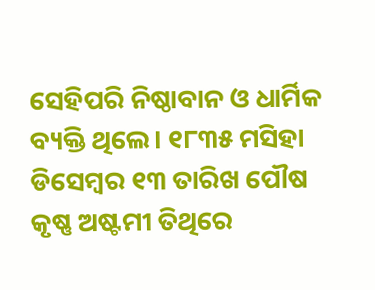ସେହିପରି ନିଷ୍ଠାବାନ ଓ ଧାର୍ମିକ ବ୍ୟକ୍ତି ଥିଲେ। ୧୮୩୫ ମସିହା ଡିସେମ୍ବର ୧୩ ତାରିଖ ପୌଷ କୃଷ୍ଣ ଅଷ୍ଟମୀ ତିଥିରେ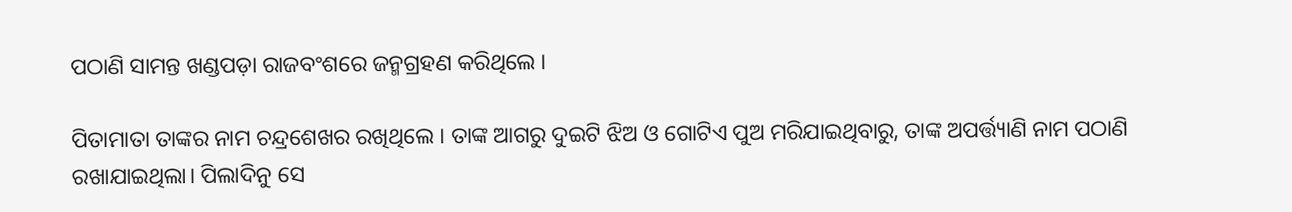ପଠାଣି ସାମନ୍ତ ଖଣ୍ଡପଡ଼ା ରାଜବଂଶରେ ଜନ୍ମଗ୍ରହଣ କରିଥିଲେ ।

ପିତାମାତା ତାଙ୍କର ନାମ ଚନ୍ଦ୍ରଶେଖର ରଖିଥିଲେ । ତାଙ୍କ ଆଗରୁ ଦୁଇଟି ଝିଅ ଓ ଗୋଟିଏ ପୁଅ ମରିଯାଇଥିବାରୁ, ତାଙ୍କ ଅପର୍ତ୍ତ୍ୟାଣି ନାମ ପଠାଣି ରଖାଯାଇଥିଲା। ପିଲାଦିନୁ ସେ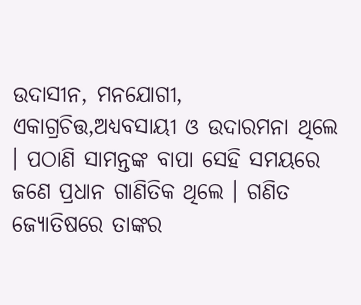ଉଦାସୀନ, ମନଯୋଗୀ, ଏକାଗ୍ରଚିତ୍ତ,ଅଧ୍ୟବସାୟୀ ଓ ଉଦାରମନା ଥିଲେ । ପଠାଣି ସାମନ୍ତଙ୍କ ବାପା ସେହି ସମୟରେ ଜଣେ ପ୍ରଧାନ ଗାଣିତିକ ଥିଲେ । ଗଣିତ ଜ୍ୟୋତିଷରେ ତାଙ୍କର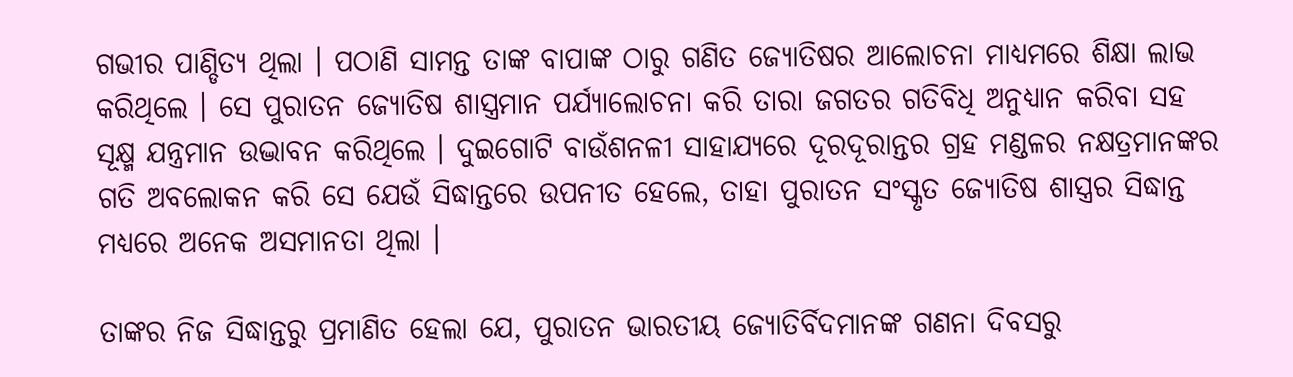ଗଭୀର ପାଣ୍ଡିତ୍ୟ ଥିଲା । ପଠାଣି ସାମନ୍ତ ତାଙ୍କ ବାପାଙ୍କ ଠାରୁ ଗଣିତ ଜ୍ୟୋତିଷର ଆଲୋଚନା ମାଧ୍ୟମରେ ଶିକ୍ଷା ଲାଭ କରିଥିଲେ । ସେ ପୁରାତନ ଜ୍ୟୋତିଷ ଶାସ୍ତ୍ରମାନ ପର୍ଯ୍ୟାଲୋଚନା କରି ତାରା ଜଗତର ଗତିବିଧି ଅନୁଧ୍ୟାନ କରିବା ସହ ସୂକ୍ଷ୍ମ ଯନ୍ତ୍ରମାନ ଉଦ୍ଭାବନ କରିଥିଲେ । ଦୁଇଗୋଟି ବାଉଁଶନଳୀ ସାହାଯ୍ୟରେ ଦୂରଦୂରାନ୍ତର ଗ୍ରହ ମଣ୍ଡଳର ନକ୍ଷତ୍ରମାନଙ୍କର ଗତି ଅବଲୋକନ କରି ସେ ଯେଉଁ ସିଦ୍ଧାନ୍ତରେ ଉପନୀତ ହେଲେ, ତାହା ପୁରାତନ ସଂସ୍କୃତ ଜ୍ୟୋତିଷ ଶାସ୍ତ୍ରର ସିଦ୍ଧାନ୍ତ ମଧ୍ୟରେ ଅନେକ ଅସମାନତା ଥିଲା ।

ତାଙ୍କର ନିଜ ସିଦ୍ଧାନ୍ତରୁ ପ୍ରମାଣିତ ହେଲା ଯେ, ପୁରାତନ ଭାରତୀୟ ଜ୍ୟୋତିର୍ବିଦମାନଙ୍କ ଗଣନା ଦିବସରୁ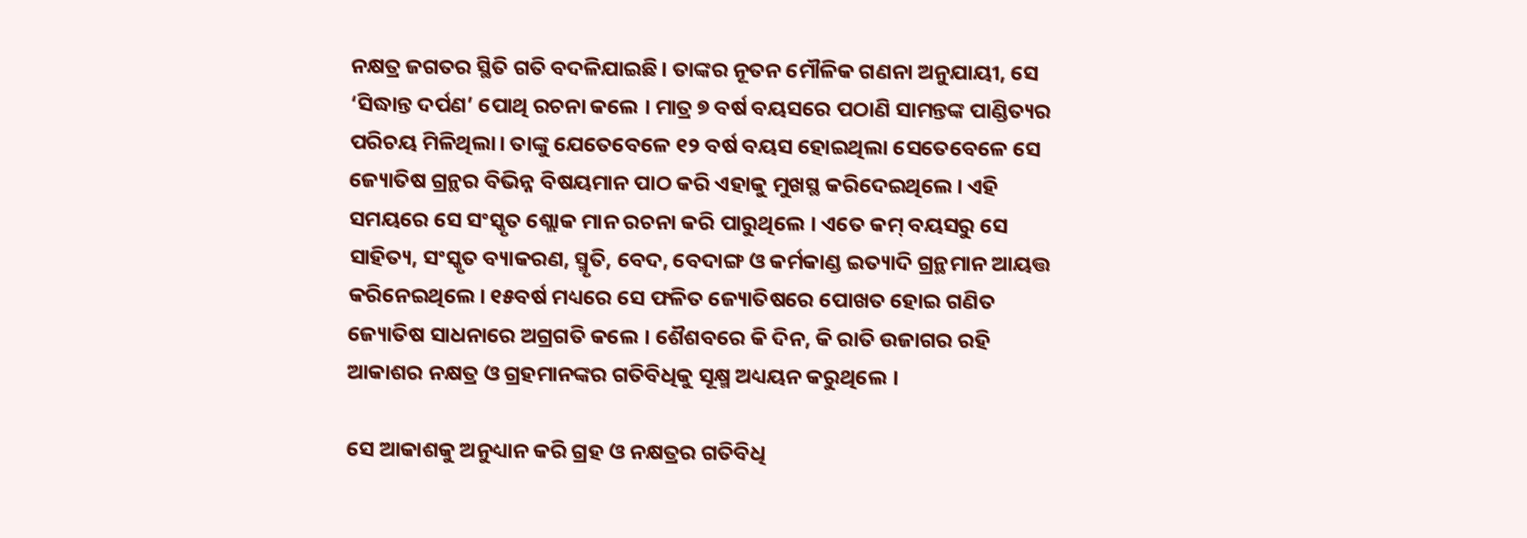ନକ୍ଷତ୍ର ଜଗତର ସ୍ଥିତି ଗତି ବଦଳିଯାଇଛି। ତାଙ୍କର ନୂତନ ମୌଳିକ ଗଣନା ଅନୁଯାୟୀ, ସେ ‘ସିଦ୍ଧାନ୍ତ ଦର୍ପଣ’ ପୋଥି ରଚନା କଲେ । ମାତ୍ର ୭ ବର୍ଷ ବୟସରେ ପଠାଣି ସାମନ୍ତଙ୍କ ପାଣ୍ଡିତ୍ୟର ପରିଚୟ ମିଳିଥିଲା। ତାଙ୍କୁ ଯେତେବେଳେ ୧୨ ବର୍ଷ ବୟସ ହୋଇଥିଲା ସେତେବେଳେ ସେ ଜ୍ୟୋତିଷ ଗ୍ରନ୍ଥର ବିଭିନ୍ନ ବିଷୟମାନ ପାଠ କରି ଏହାକୁ ମୁଖସ୍ଥ କରିଦେଇଥିଲେ। ଏହି ସମୟରେ ସେ ସଂସ୍କୃତ ଶ୍ଲୋକ ମାନ ରଚନା କରି ପାରୁଥିଲେ । ଏତେ କମ୍‌ ବୟସରୁ ସେ ସାହିତ୍ୟ, ସଂସ୍କୃତ ବ୍ୟାକରଣ, ସ୍ମୃତି, ବେଦ, ବେଦାଙ୍ଗ ଓ କର୍ମକାଣ୍ଡ ଇତ୍ୟାଦି ଗ୍ରନ୍ଥମାନ ଆୟତ୍ତ କରିନେଇଥିଲେ। ୧୫ବର୍ଷ ମଧ୍ୟରେ ସେ ଫଳିତ ଜ୍ୟୋତିଷରେ ପୋଖତ ହୋଇ ଗଣିତ ଜ୍ୟୋତିଷ ସାଧନାରେ ଅଗ୍ରଗତି କଲେ । ଶୈଶବରେ କି ଦିନ, କି ରାତି ଉଜାଗର ରହି ଆକାଶର ନକ୍ଷତ୍ର ଓ ଗ୍ରହମାନଙ୍କର ଗତିବିଧିକୁ ସୂକ୍ଷ୍ମ ଅଧ୍ୟୟନ କରୁଥିଲେ ।

ସେ ଆକାଶକୁ ଅନୁଧ୍ୟାନ କରି ଗ୍ରହ ଓ ନକ୍ଷତ୍ରର ଗତିବିଧି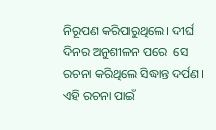ନିରୂପଣ କରିପାରୁଥିଲେ। ଦୀର୍ଘ ଦିନର ଅନୁଶୀଳନ ପରେ  ସେ ରଚନା କରିଥିଲେ ସିଦ୍ଧାନ୍ତ ଦର୍ପଣ। ଏହି ରଚନା ପାଇଁ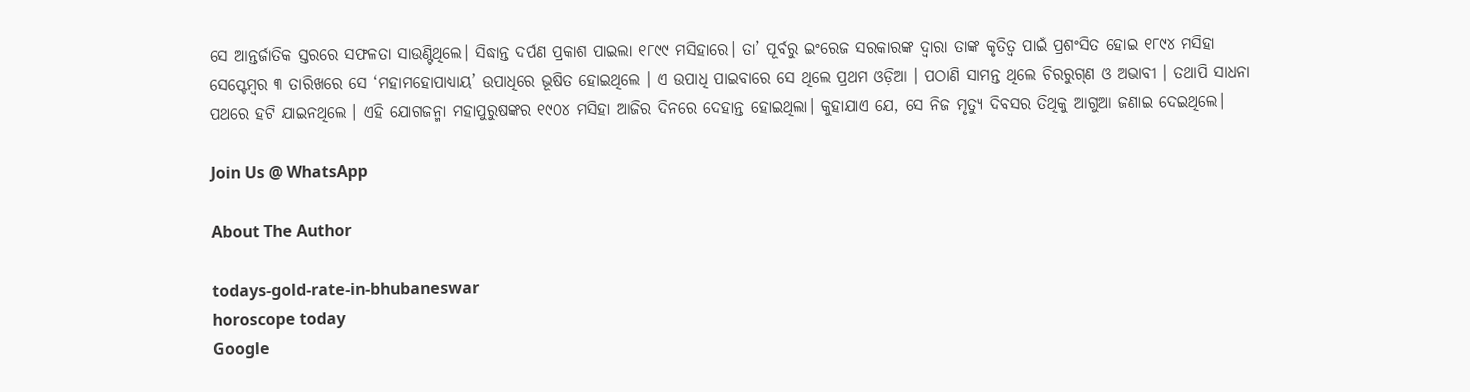ସେ ଆନ୍ତର୍ଜାତିକ ସ୍ତରରେ ସଫଳତା ସାଉଣ୍ଟିଥିଲେ। ସିଦ୍ଧାନ୍ତ ଦର୍ପଣ ପ୍ରକାଶ ପାଇଲା ୧୮୯୯ ମସିହାରେ। ତା’ ପୂର୍ବରୁ ଇଂରେଜ ସରକାରଙ୍କ ଦ୍ୱାରା ତାଙ୍କ କୃତିତ୍ୱ ପାଇଁ ପ୍ରଶଂସିତ ହୋଇ ୧୮୯୪ ମସିହା ସେପ୍ଟେମ୍ବର ୩ ତାରିଖରେ ସେ ‘ମହାମହୋପାଧ୍ୟାୟ’ ଉପାଧିରେ ଭୂଷିତ ହୋଇଥିଲେ । ଏ ଉପାଧି ପାଇବାରେ ସେ ଥିଲେ ପ୍ରଥମ ଓଡ଼ିଆ । ପଠାଣି ସାମନ୍ତ ଥିଲେ ଚିରରୁଗ୍‌ଣ ଓ ଅଭାବୀ । ତଥାପି ସାଧନା ପଥରେ ହଟି ଯାଇନଥିଲେ । ଏହି ଯୋଗଜନ୍ମା ମହାପୁରୁଷଙ୍କର ୧୯୦୪ ମସିହା ଆଜିର ଦିନରେ ଦେହାନ୍ତ ହୋଇଥିଲା। କୁହାଯାଏ ଯେ, ସେ ନିଜ ମୃତ୍ୟୁ ଦିବସର ତିଥିକୁ ଆଗୁଆ ଜଣାଇ ଦେଇଥିଲେ।

Join Us @ WhatsApp

About The Author

todays-gold-rate-in-bhubaneswar
horoscope today
Google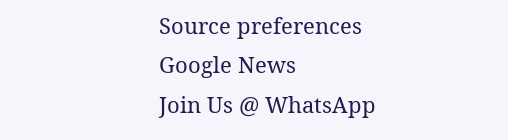Source preferences
Google News
Join Us @ WhatsApp